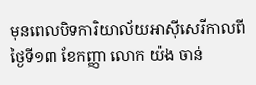មុនពេលបិទការិយាល័យអាស៊ីសេរីកាលពីថ្ងៃទី១៣ ខែកញ្ញា លោក យ៉ង ចាន់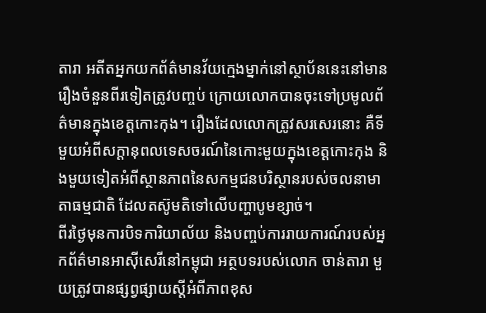តារា អតីតអ្នកយកព័ត៌មានវ័យក្មេងម្នាក់នៅស្ថាប័ននេះនៅមានរឿងចំនួនពីរទៀតត្រូវបញ្ចប់ ក្រោយលោកបានចុះទៅប្រមូលព័ត៌មានក្នុងខេត្តកោះកុង។ រឿងដែលលោកត្រូវសរសេរនោះ គឺទីមួយអំពីសក្តានុពលទេសចរណ៍នៃកោះមួយក្នុងខេត្តកោះកុង និងមួយទៀតអំពីស្ថានភាពនៃសកម្មជនបរិស្ថានរបស់ចលនាមាតាធម្មជាតិ ដែលតស៊ូមតិទៅលើបញ្ហាបូមខ្សាច់។
ពីរថ្ងៃមុនការបិទការិយាល័យ និងបញ្ចប់ការរាយការណ៍របស់អ្នកព័ត៌មានអាស៊ីសេរីនៅកម្ពុជា អត្ថបទរបស់លោក ចាន់តារា មួយត្រូវបានផ្សព្វផ្សាយស្តីអំពីភាពខុស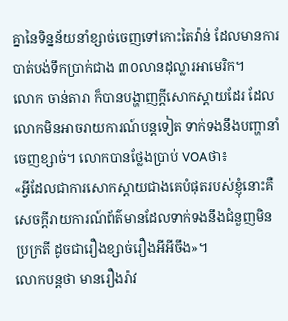គ្នានៃទិន្នន័យនាំខ្សាច់ចេញទៅកោះតៃវ៉ាន់ ដែលមានការបាត់បង់ទឹកប្រាក់ជាង ៣០លានដុល្លារអាមេរិក។
លោក ចាន់តារា ក៏បានបង្ហាញក្តីសោកស្តាយដែរ ដែលលោកមិនអាចរាយការណ៍បន្តទៀត ទាក់ទងនឹងបញ្ហានាំចេញខ្សាច់។ លោកបានថ្លែងប្រាប់ VOAថា៖
«អ្វីដែលជាការសោកស្តាយជាងគេបំផុតរបស់ខ្ញុំនោះគឺ សេចក្តីរាយការណ៍ព័ត៌មានដែលទាក់ទងនឹងជំនួញមិនប្រក្រតី ដូចជារឿងខ្សាច់រឿងអីអីចឹង»។
លោកបន្តថា មានរឿងរ៉ាវ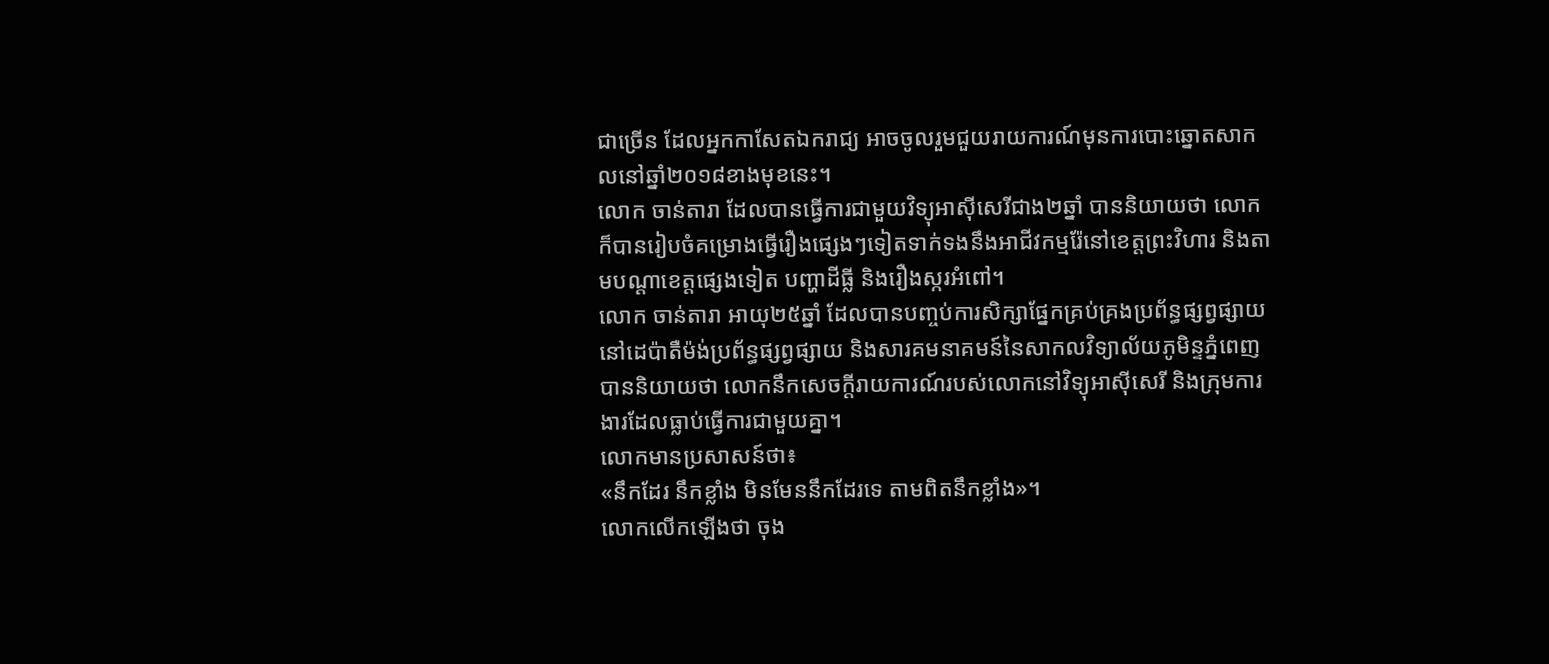ជាច្រើន ដែលអ្នកកាសែតឯករាជ្យ អាចចូលរួមជួយរាយការណ៍មុនការបោះឆ្នោតសាកលនៅឆ្នាំ២០១៨ខាងមុខនេះ។
លោក ចាន់តារា ដែលបានធ្វើការជាមួយវិទ្យុអាស៊ីសេរីជាង២ឆ្នាំ បាននិយាយថា លោកក៏បានរៀបចំគម្រោងធ្វើរឿងផ្សេងៗទៀតទាក់ទងនឹងអាជីវកម្មរ៉ែនៅខេត្តព្រះវិហារ និងតាមបណ្តាខេត្តផ្សេងទៀត បញ្ហាដីធ្លី និងរឿងស្ករអំពៅ។
លោក ចាន់តារា អាយុ២៥ឆ្នាំ ដែលបានបញ្ចប់ការសិក្សាផ្នែកគ្រប់គ្រងប្រព័ន្ធផ្សព្វផ្សាយនៅដេប៉ាតឺម៉ង់ប្រព័ន្ធផ្សព្វផ្សាយ និងសារគមនាគមន៍នៃសាកលវិទ្យាល័យភូមិន្ទភ្នំពេញ បាននិយាយថា លោកនឹកសេចក្តីរាយការណ៍របស់លោកនៅវិទ្យុអាស៊ីសេរី និងក្រុមការងារដែលធ្លាប់ធ្វើការជាមួយគ្នា។
លោកមានប្រសាសន៍ថា៖
«នឹកដែរ នឹកខ្លាំង មិនមែននឹកដែរទេ តាមពិតនឹកខ្លាំង»។
លោកលើកឡើងថា ចុង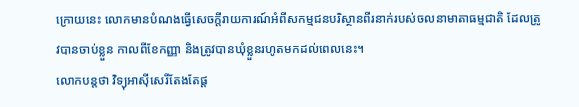ក្រោយនេះ លោកមានបំណងធ្វើសេចក្តីរាយការណ៍អំពីសកម្មជនបរិស្ថានពីរនាក់របស់ចលនាមាតាធម្មជាតិ ដែលត្រូវបានចាប់ខ្លួន កាលពីខែកញ្ញា និងត្រូវបានឃុំខ្លួនរហូតមកដល់ពេលនេះ។
លោកបន្តថា វិទ្យុអាស៊ីសេរីតែងតែផ្ត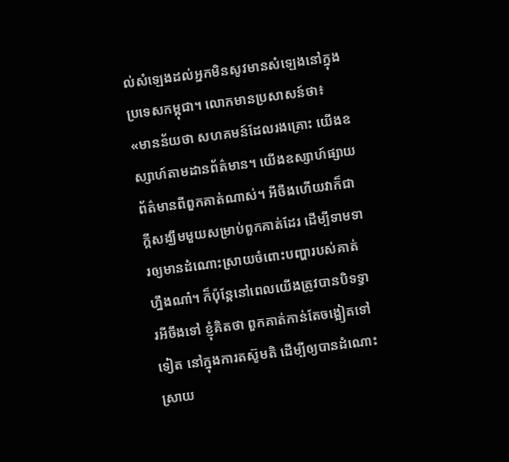ល់សំឡេងដល់អ្នកមិនសូវមានសំឡេងនៅក្នុងប្រទេសកម្ពុជា។ លោកមានប្រសាសន៍ថា៖
«មានន័យថា សហគមន៍ដែលរងគ្រោះ យើងឧស្សាហ៍តាមដានព័ត៌មាន។ យើងឧស្សាហ៍ផ្សាយព័ត៌មានពីពួកគាត់ណាស់។ អីចឹងហើយវាក៏ជាក្តីសង្ឃឹមមួយសម្រាប់ពួកគាត់ដែរ ដើម្បីទាមទារឲ្យមានដំណោះស្រាយចំពោះបញ្ហារបស់គាត់ហ្នឹងណា៎។ ក៏ប៉ុន្តែនៅពេលយើងត្រូវបានបិទទ្វារអីចឹងទៅ ខ្ញុំគិតថា ពួកគាត់កាន់តែចង្អៀតទៅទៀត នៅក្នុងការតស៊ូមតិ ដើម្បីឲ្យបានដំណោះស្រាយ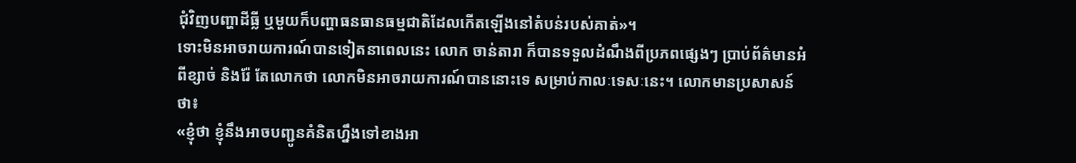ជុំវិញបញ្ហាដីធ្លី ឬមួយក៏បញ្ហាធនធានធម្មជាតិដែលកើតឡើងនៅតំបន់របស់គាត់»។
ទោះមិនអាចរាយការណ៍បានទៀតនាពេលនេះ លោក ចាន់តារា ក៏បានទទួលដំណឹងពីប្រភពផ្សេងៗ ប្រាប់ព័ត៌មានអំពីខ្សាច់ និងរ៉ែ តែលោកថា លោកមិនអាចរាយការណ៍បាននោះទេ សម្រាប់កាលៈទេសៈនេះ។ លោកមានប្រសាសន៍ថា៖
«ខ្ញុំថា ខ្ញុំនឹងអាចបញ្ជូនគំនិតហ្នឹងទៅខាងអា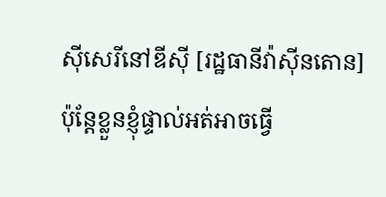ស៊ីសេរីនៅឌីស៊ី [រដ្ឋធានីវ៉ាស៊ីនតោន] ប៉ុន្តែខ្លួនខ្ញុំផ្ទាល់អត់អាចធ្វើ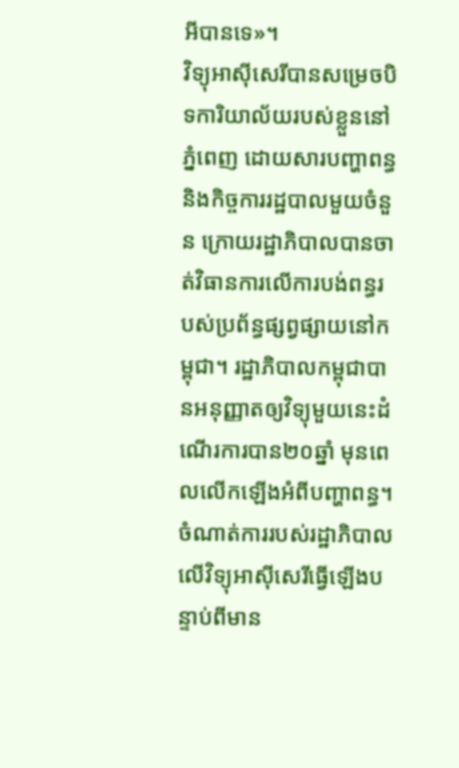អីបានទេ»។
វិទ្យុអាស៊ីសេរីបានសម្រេចបិទការិយាល័យរបស់ខ្លួននៅភ្នំពេញ ដោយសារបញ្ហាពន្ធ និងកិច្ចការរដ្ឋបាលមួយចំនួន ក្រោយរដ្ឋាភិបាលបានចាត់វិធានការលើការបង់ពន្ធរបស់ប្រព័ន្ធផ្សព្វផ្សាយនៅកម្ពុជា។ រដ្ឋាភិបាលកម្ពុជាបានអនុញ្ញាតឲ្យវិទ្យុមួយនេះដំណើរការបាន២០ឆ្នាំ មុនពេលលើកឡើងអំពីបញ្ហាពន្ធ។
ចំណាត់ការរបស់រដ្ឋាភិបាលលើវិទ្យុអាស៊ីសេរីធ្វើឡើងបន្ទាប់ពីមាន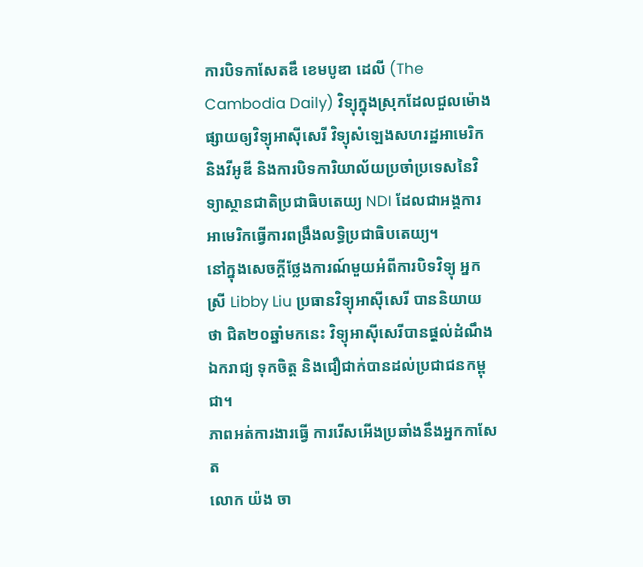ការបិទកាសែតឌឹ ខេមបូឌា ដេលី (The Cambodia Daily) វិទ្យុក្នុងស្រុកដែលជួលម៉ោងផ្សាយឲ្យវិទ្យុអាស៊ីសេរី វិទ្យុសំឡេងសហរដ្ឋអាមេរិក និងវីអូឌី និងការបិទការិយាល័យប្រចាំប្រទេសនៃវិទ្យាស្ថានជាតិប្រជាធិបតេយ្យ NDI ដែលជាអង្គការអាមេរិកធ្វើការពង្រឹងលទ្ធិប្រជាធិបតេយ្យ។
នៅក្នុងសេចក្តីថ្លែងការណ៍មួយអំពីការបិទវិទ្យុ អ្នកស្រី Libby Liu ប្រធានវិទ្យុអាស៊ីសេរី បាននិយាយថា ជិត២០ឆ្នាំមកនេះ វិទ្យុអាស៊ីសេរីបានផុ្តល់ដំណឹងឯករាជ្យ ទុកចិត្ត និងជឿជាក់បានដល់ប្រជាជនកម្ពុជា។
ភាពអត់ការងារធ្វើ ការរើសអើងប្រឆាំងនឹងអ្នកកាសែត
លោក យ៉ង ចា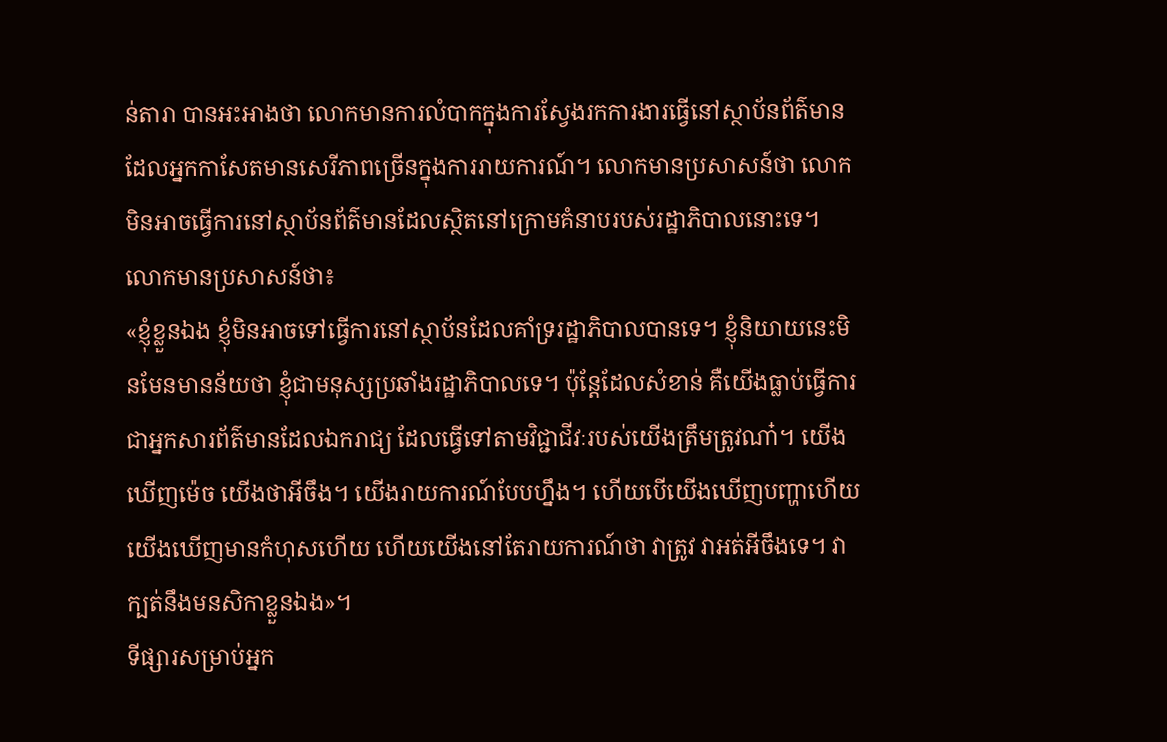ន់តារា បានអះអាងថា លោកមានការលំបាកក្នុងការស្វែងរកការងារធ្វើនៅស្ថាប័នព័ត៌មានដែលអ្នកកាសែតមានសេរីភាពច្រើនក្នុងការរាយការណ៍។ លោកមានប្រសាសន៍ថា លោកមិនអាចធ្វើការនៅស្ថាប័នព័ត៌មានដែលស្ថិតនៅក្រោមគំនាបរបស់រដ្ឋាភិបាលនោះទេ។
លោកមានប្រសាសន៍ថា៖
«ខ្ញុំខ្លួនឯង ខ្ញុំមិនអាចទៅធ្វើការនៅស្ថាប័នដែលគាំទ្ររដ្ឋាភិបាលបានទេ។ ខ្ញុំនិយាយនេះមិនមែនមានន័យថា ខ្ញុំជាមនុស្សប្រឆាំងរដ្ឋាភិបាលទេ។ ប៉ុន្តែដែលសំខាន់ គឺយើងធ្លាប់ធ្វើការជាអ្នកសារព័ត៌មានដែលឯករាជ្យ ដែលធ្វើទៅតាមវិជ្ជាជីវៈរបស់យើងត្រឹមត្រូវណា៎។ យើងឃើញម៉េច យើងថាអីចឹង។ យើងរាយការណ៍បែបហ្នឹង។ ហើយបើយើងឃើញបញ្ហាហើយ យើងឃើញមានកំហុសហើយ ហើយយើងនៅតែរាយការណ៍ថា វាត្រូវ វាអត់អីចឹងទេ។ វាក្បត់នឹងមនសិកាខ្លួនឯង»។
ទីផ្សារសម្រាប់អ្នក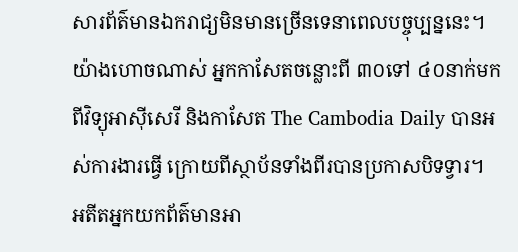សារព័ត៌មានឯករាជ្យមិនមានច្រើនទេនាពេលបច្ចុប្បន្ននេះ។ យ៉ាងហោចណាស់ អ្នកកាសែតចន្លោះពី ៣០ទៅ ៤០នាក់មកពីវិទ្យុអាស៊ីសេរី និងកាសែត The Cambodia Daily បានអស់ការងារធ្វើ ក្រោយពីស្ថាប័នទាំងពីរបានប្រកាសបិទទ្វារ។
អតីតអ្នកយកព័ត៌មានអា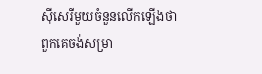ស៊ីសេរីមួយចំនួនលើកឡើងថា ពួកគេចង់សម្រា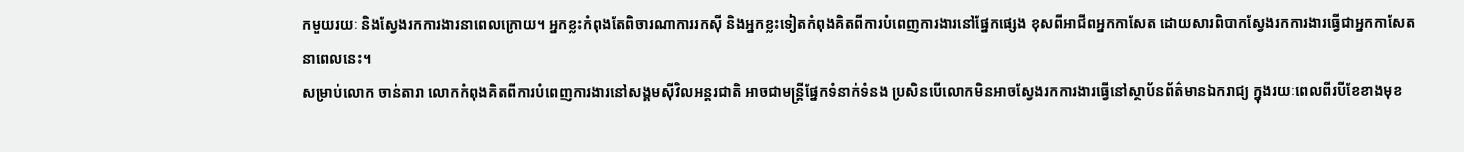កមួយរយៈ និងស្វែងរកការងារនាពេលក្រោយ។ អ្នកខ្លះកំពុងតែពិចារណាការរកស៊ី និងអ្នកខ្លះទៀតកំពុងគិតពីការបំពេញការងារនៅផ្នែកផ្សេង ខុសពីអាជីពអ្នកកាសែត ដោយសារពិបាកស្វែងរកការងារធ្វើជាអ្នកកាសែត នាពេលនេះ។
សម្រាប់លោក ចាន់តារា លោកកំពុងគិតពីការបំពេញការងារនៅសង្គមស៊ីវិលអន្តរជាតិ អាចជាមន្រ្តីផ្នែកទំនាក់ទំនង ប្រសិនបើលោកមិនអាចស្វែងរកការងារធ្វើនៅស្ថាប័នព័ត៌មានឯករាជ្យ ក្នុងរយៈពេលពីរបីខែខាងមុខ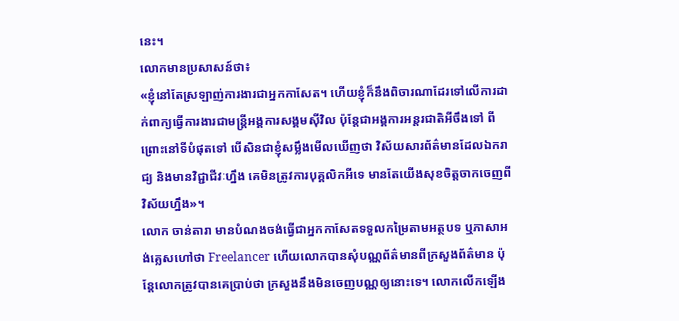នេះ។
លោកមានប្រសាសន៍ថា៖
«ខ្ញុំនៅតែស្រឡាញ់ការងារជាអ្នកកាសែត។ ហើយខ្ញុំក៏នឹងពិចារណាដែរទៅលើការដាក់ពាក្យធ្វើការងារជាមន្រ្តីអង្គការសង្គមស៊ីវិល ប៉ុន្តែជាអង្គការអន្តរជាតិអីចឹងទៅ ពីព្រោះនៅទីបំផុតទៅ បើសិនជាខ្ញុំសម្លឹងមើលឃើញថា វិស័យសារព័ត៌មានដែលឯករាជ្យ និងមានវិជ្ជាជីវៈហ្នឹង គេមិនត្រូវការបុគ្គលិកអីទេ មានតែយើងសុខចិត្តចាកចេញពីវិស័យហ្នឹង»។
លោក ចាន់តារា មានបំណងចង់ធ្វើជាអ្នកកាសែតទទួលកម្រៃតាមអត្ថបទ ឬភាសាអង់គ្លេសហៅថា Freelancer ហើយលោកបានសុំបណ្ណព័ត៌មានពីក្រសួងព័ត៌មាន ប៉ុន្តែលោកត្រូវបានគេប្រាប់ថា ក្រសួងនឹងមិនចេញបណ្ណឲ្យនោះទេ។ លោកលើកឡើង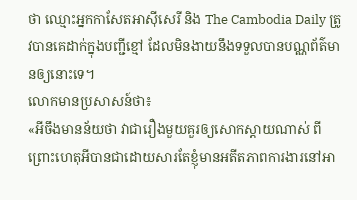ថា ឈ្មោះអ្នកកាសែតអាស៊ីសេរី និង The Cambodia Daily ត្រូវបានគេដាក់ក្នុងបញ្ជីខ្មៅ ដែលមិនងាយនឹងទទួលបានបណ្ណព័ត៌មានឲ្យនោះទេ។
លោកមានប្រសាសន៍ថា៖
«អីចឹងមានន័យថា វាជារឿងមួយគួរឲ្យសោកស្តាយណាស់ ពីព្រោះហេតុអីបានជាដោយសារតែខ្ញុំមានអតីតភាពការងារនៅអា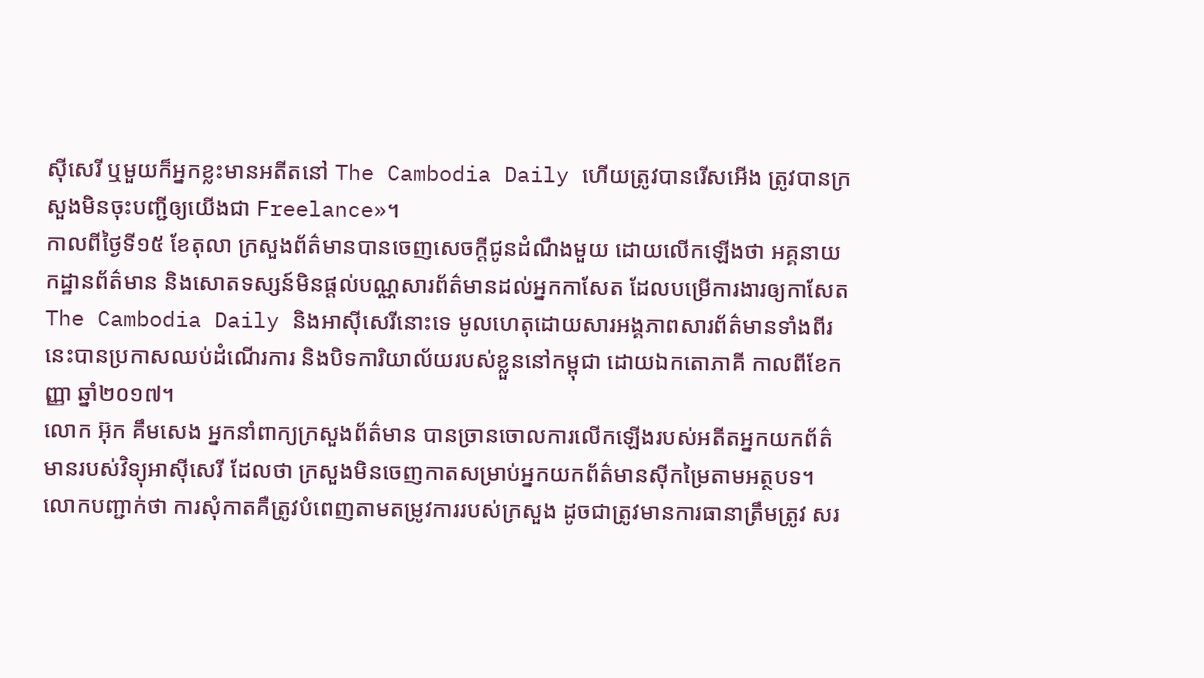ស៊ីសេរី ឬមួយក៏អ្នកខ្លះមានអតីតនៅ The Cambodia Daily ហើយត្រូវបានរើសអើង ត្រូវបានក្រសួងមិនចុះបញ្ជីឲ្យយើងជា Freelance»។
កាលពីថ្ងៃទី១៥ ខែតុលា ក្រសួងព័ត៌មានបានចេញសេចក្ដីជូនដំណឹងមួយ ដោយលើកឡើងថា អគ្គនាយកដ្ឋានព័ត៌មាន និងសោតទស្សន៍មិនផ្តល់បណ្ណសារព័ត៌មានដល់អ្នកកាសែត ដែលបម្រើការងារឲ្យកាសែត The Cambodia Daily និងអាស៊ីសេរីនោះទេ មូលហេតុដោយសារអង្គភាពសារព័ត៌មានទាំងពីរនេះបានប្រកាសឈប់ដំណើរការ និងបិទការិយាល័យរបស់ខ្លួននៅកម្ពុជា ដោយឯកតោភាគី កាលពីខែកញ្ញា ឆ្នាំ២០១៧។
លោក អ៊ុក គឹមសេង អ្នកនាំពាក្យក្រសួងព័ត៌មាន បានច្រានចោលការលើកឡើងរបស់អតីតអ្នកយកព័ត៌មានរបស់វិទ្យុអាស៊ីសេរី ដែលថា ក្រសួងមិនចេញកាតសម្រាប់អ្នកយកព័ត៌មានស៊ីកម្រៃតាមអត្ថបទ។ លោកបញ្ជាក់ថា ការសុំកាតគឺត្រូវបំពេញតាមតម្រូវការរបស់ក្រសួង ដូចជាត្រូវមានការធានាត្រឹមត្រូវ សរ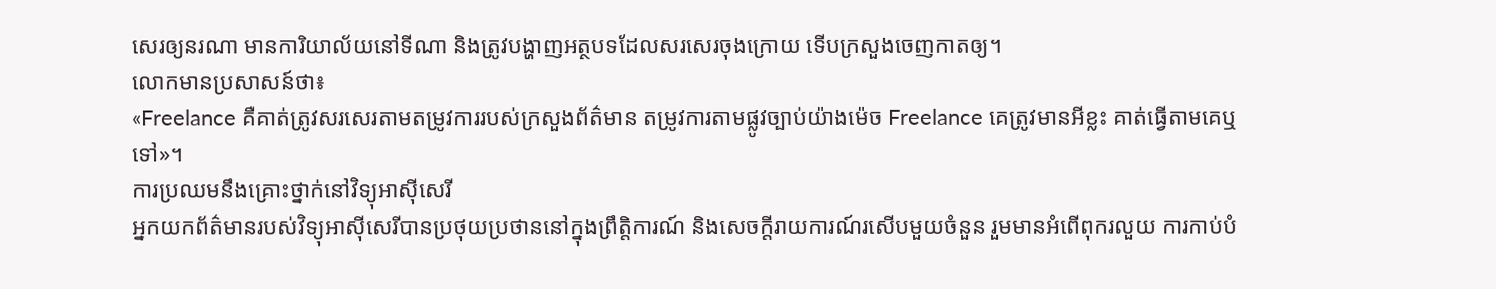សេរឲ្យនរណា មានការិយាល័យនៅទីណា និងត្រូវបង្ហាញអត្ថបទដែលសរសេរចុងក្រោយ ទើបក្រសួងចេញកាតឲ្យ។
លោកមានប្រសាសន៍ថា៖
«Freelance គឺគាត់ត្រូវសរសេរតាមតម្រូវការរបស់ក្រសួងព័ត៌មាន តម្រូវការតាមផ្លូវច្បាប់យ៉ាងម៉េច Freelance គេត្រូវមានអីខ្លះ គាត់ធ្វើតាមគេឬទៅ»។
ការប្រឈមនឹងគ្រោះថ្នាក់នៅវិទ្យុអាស៊ីសេរី
អ្នកយកព័ត៌មានរបស់វិទ្យុអាស៊ីសេរីបានប្រថុយប្រថាននៅក្នុងព្រឹត្តិការណ៍ និងសេចក្ដីរាយការណ៍រសើបមួយចំនួន រួមមានអំពើពុករលួយ ការកាប់បំ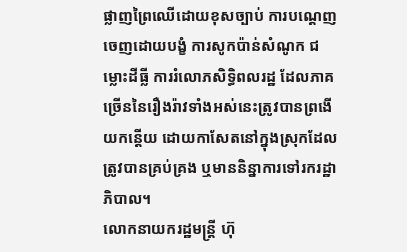ផ្លាញព្រៃឈើដោយខុសច្បាប់ ការបណ្ដេញចេញដោយបង្ខំ ការសូកប៉ាន់សំណូក ជម្លោះដីធ្លី ការរំលោភសិទ្ធិពលរដ្ឋ ដែលភាគច្រើននៃរឿងរ៉ាវទាំងអស់នេះត្រូវបានព្រងើយកន្តើយ ដោយកាសែតនៅក្នុងស្រុកដែលត្រូវបានគ្រប់គ្រង ឬមាននិន្នាការទៅរករដ្ឋាភិបាល។
លោកនាយករដ្ឋមន្រ្តី ហ៊ុ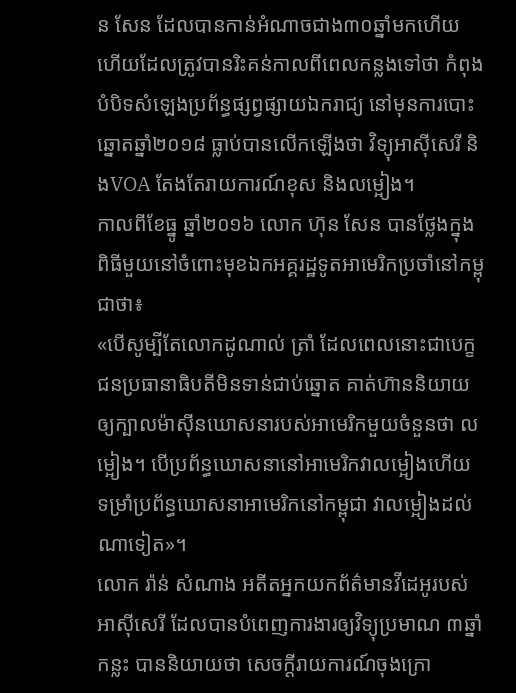ន សែន ដែលបានកាន់អំណាចជាង៣០ឆ្នាំមកហើយ ហើយដែលត្រូវបានរិះគន់កាលពីពេលកន្លងទៅថា កំពុងបំបិទសំឡេងប្រព័ន្ធផ្សព្វផ្សាយឯករាជ្យ នៅមុនការបោះឆ្នោតឆ្នាំ២០១៨ ធ្លាប់បានលើកឡើងថា វិទ្យុអាស៊ីសេរី និងVOA តែងតែរាយការណ៍ខុស និងលម្អៀង។
កាលពីខែធ្នូ ឆ្នាំ២០១៦ លោក ហ៊ុន សែន បានថ្លែងក្នុងពិធីមួយនៅចំពោះមុខឯកអគ្គរដ្ឋទូតអាមេរិកប្រចាំនៅកម្ពុជាថា៖
«បើសូម្បីតែលោកដូណាល់ ត្រាំ ដែលពេលនោះជាបេក្ខជនប្រធានាធិបតីមិនទាន់ជាប់ឆ្នោត គាត់ហ៊ាននិយាយឲ្យក្បាលម៉ាស៊ីនឃោសនារបស់អាមេរិកមួយចំនួនថា លម្អៀង។ បើប្រព័ន្ធឃោសនានៅអាមេរិកវាលម្អៀងហើយ ទម្រាំប្រព័ន្ធឃោសនាអាមេរិកនៅកម្ពុជា វាលម្អៀងដល់ណាទៀត»។
លោក រ៉ាន់ សំណាង អតីតអ្នកយកព័ត៌មានវីដេអូរបស់អាស៊ីសេរី ដែលបានបំពេញការងារឲ្យវិទ្យុប្រមាណ ៣ឆ្នាំកន្លះ បាននិយាយថា សេចក្តីរាយការណ៍ចុងក្រោ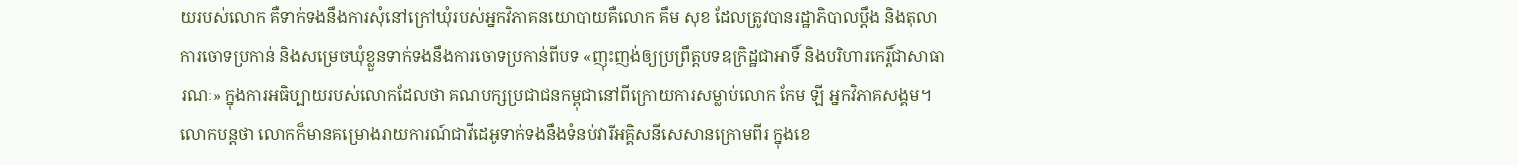យរបស់លោក គឺទាក់ទងនឹងការសុំនៅក្រៅឃុំរបស់អ្នកវិភាគនយោបាយគឺលោក គឹម សុខ ដែលត្រូវបានរដ្ឋាភិបាលប្តឹង និងតុលាការចោទប្រកាន់ និងសម្រេចឃុំខ្លួនទាក់ទងនឹងការចោទប្រកាន់ពីបទ «ញុះញង់ឲ្យប្រព្រឹត្តបទឧក្រិដ្ឋជាអាទិ៍ និងបរិហារកេរ្តិ៍ជាសាធារណៈ» ក្នុងការអធិប្បាយរបស់លោកដែលថា គណបក្សប្រជាជនកម្ពុជានៅពីក្រោយការសម្លាប់លោក កែម ឡី អ្នកវិភាគសង្គម។ លោកបន្តថា លោកក៏មានគម្រោងរាយការណ៍ជាវីដេអូទាក់ទងនឹងទំនប់វារីអគ្គិសនីសេសានក្រោមពីរ ក្នុងខេ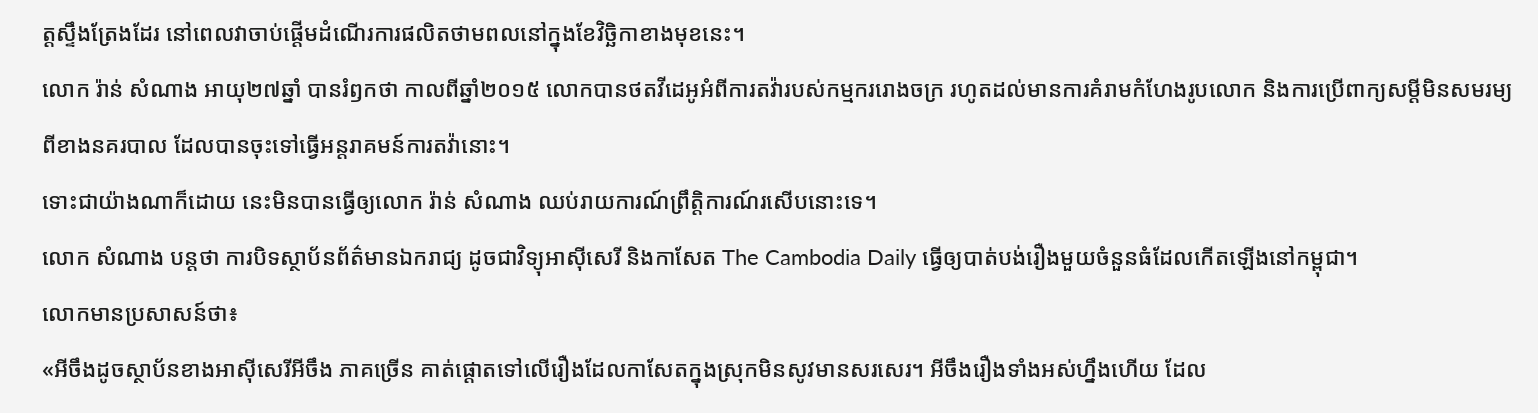ត្តស្ទឹងត្រែងដែរ នៅពេលវាចាប់ផ្តើមដំណើរការផលិតថាមពលនៅក្នុងខែវិច្ឆិកាខាងមុខនេះ។
លោក រ៉ាន់ សំណាង អាយុ២៧ឆ្នាំ បានរំឭកថា កាលពីឆ្នាំ២០១៥ លោកបានថតវីដេអូអំពីការតវ៉ារបស់កម្មកររោងចក្រ រហូតដល់មានការគំរាមកំហែងរូបលោក និងការប្រើពាក្យសម្ដីមិនសមរម្យពីខាងនគរបាល ដែលបានចុះទៅធ្វើអន្តរាគមន៍ការតវ៉ានោះ។
ទោះជាយ៉ាងណាក៏ដោយ នេះមិនបានធ្វើឲ្យលោក រ៉ាន់ សំណាង ឈប់រាយការណ៍ព្រឹត្តិការណ៍រសើបនោះទេ។
លោក សំណាង បន្តថា ការបិទស្ថាប័នព័ត៌មានឯករាជ្យ ដូចជាវិទ្យុអាស៊ីសេរី និងកាសែត The Cambodia Daily ធ្វើឲ្យបាត់បង់រឿងមួយចំនួនធំដែលកើតឡើងនៅកម្ពុជា។
លោកមានប្រសាសន៍ថា៖
«អីចឹងដូចស្ថាប័នខាងអាស៊ីសេរីអីចឹង ភាគច្រើន គាត់ផ្ដោតទៅលើរឿងដែលកាសែតក្នុងស្រុកមិនសូវមានសរសេរ។ អីចឹងរឿងទាំងអស់ហ្នឹងហើយ ដែល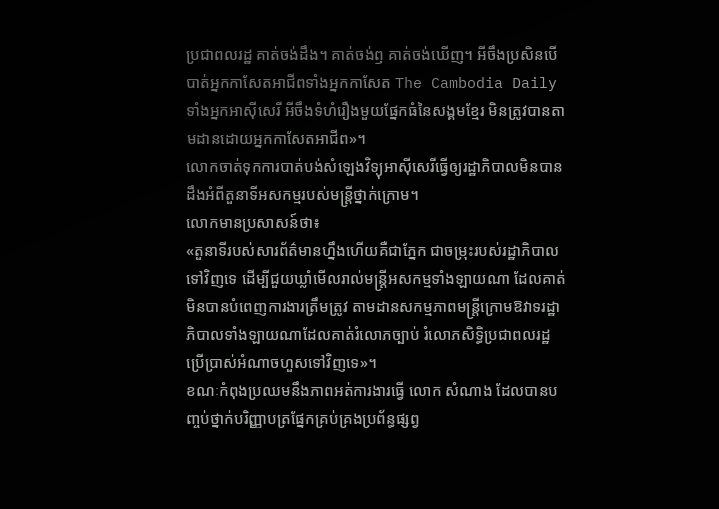ប្រជាពលរដ្ឋ គាត់ចង់ដឹង។ គាត់ចង់ឭ គាត់ចង់ឃើញ។ អីចឹងប្រសិនបើបាត់អ្នកកាសែតអាជីពទាំងអ្នកកាសែត The Cambodia Daily ទាំងអ្នកអាស៊ីសេរី អីចឹងទំហំរឿងមួយផ្នែកធំនៃសង្គមខ្មែរ មិនត្រូវបានតាមដានដោយអ្នកកាសែតអាជីព»។
លោកចាត់ទុកការបាត់បង់សំឡេងវិទ្យុអាស៊ីសេរីធ្វើឲ្យរដ្ឋាភិបាលមិនបានដឹងអំពីតួនាទីអសកម្មរបស់មន្ត្រីថ្នាក់ក្រោម។
លោកមានប្រសាសន៍ថា៖
«តួនាទីរបស់សារព័ត៌មានហ្នឹងហើយគឺជាភ្នែក ជាចម្រុះរបស់រដ្ឋាភិបាលទៅវិញទេ ដើម្បីជួយឃ្លាំមើលរាល់មន្ត្រីអសកម្មទាំងឡាយណា ដែលគាត់មិនបានបំពេញការងារត្រឹមត្រូវ តាមដានសកម្មភាពមន្ត្រីក្រោមឱវាទរដ្ឋាភិបាលទាំងឡាយណាដែលគាត់រំលោភច្បាប់ រំលោភសិទ្ធិប្រជាពលរដ្ឋ ប្រើប្រាស់អំណាចហួសទៅវិញទេ»។
ខណៈកំពុងប្រឈមនឹងភាពអត់ការងារធ្វើ លោក សំណាង ដែលបានបញ្ចប់ថ្នាក់បរិញ្ញាបត្រផ្នែកគ្រប់គ្រងប្រព័ន្ធផ្សព្វ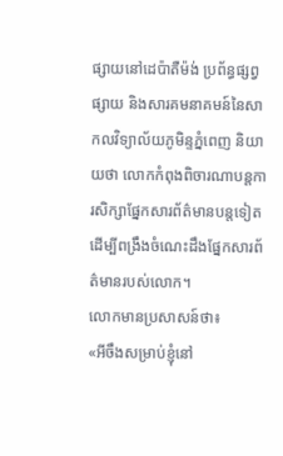ផ្សាយនៅដេប៉ាតឺម៉ង់ ប្រព័ន្ធផ្សព្វផ្សាយ និងសារគមនាគមន៍នៃសាកលវិទ្យាល័យភូមិន្ទភ្នំពេញ និយាយថា លោកកំពុងពិចារណាបន្តការសិក្សាផ្នែកសារព័ត៌មានបន្តទៀត ដើម្បីពង្រឹងចំណេះដឹងផ្នែកសារព័ត៌មានរបស់លោក។
លោកមានប្រសាសន៍ថា៖
«អីចឹងសម្រាប់ខ្ញុំនៅ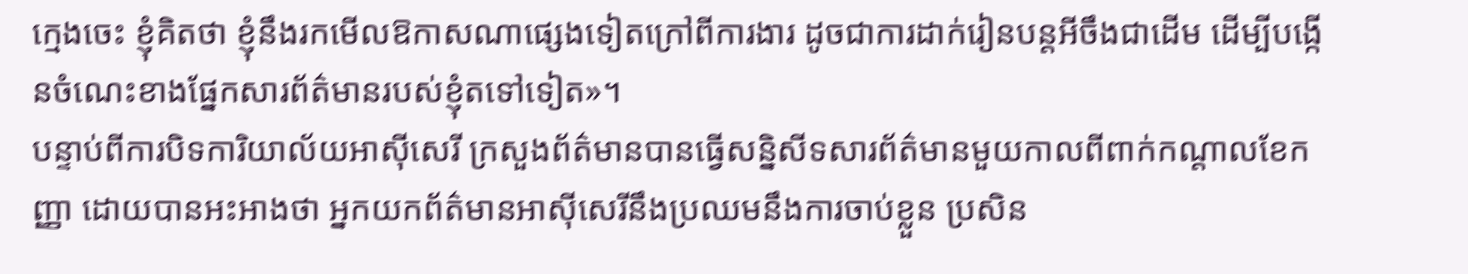ក្មេងចេះ ខ្ញុំគិតថា ខ្ញុំនឹងរកមើលឱកាសណាផ្សេងទៀតក្រៅពីការងារ ដូចជាការដាក់រៀនបន្តអីចឹងជាដើម ដើម្បីបង្កើនចំណេះខាងផ្នែកសារព័ត៌មានរបស់ខ្ញុំតទៅទៀត»។
បន្ទាប់ពីការបិទការិយាល័យអាស៊ីសេរី ក្រសួងព័ត៌មានបានធ្វើសន្និសីទសារព័ត៌មានមួយកាលពីពាក់កណ្តាលខែកញ្ញា ដោយបានអះអាងថា អ្នកយកព័ត៌មានអាស៊ីសេរីនឹងប្រឈមនឹងការចាប់ខ្លួន ប្រសិន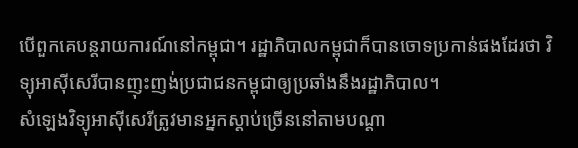បើពួកគេបន្តរាយការណ៍នៅកម្ពុជា។ រដ្ឋាភិបាលកម្ពុជាក៏បានចោទប្រកាន់ផងដែរថា វិទ្យុអាស៊ីសេរីបានញុះញង់ប្រជាជនកម្ពុជាឲ្យប្រឆាំងនឹងរដ្ឋាភិបាល។
សំឡេងវិទ្យុអាស៊ីសេរីត្រូវមានអ្នកស្តាប់ច្រើននៅតាមបណ្ដា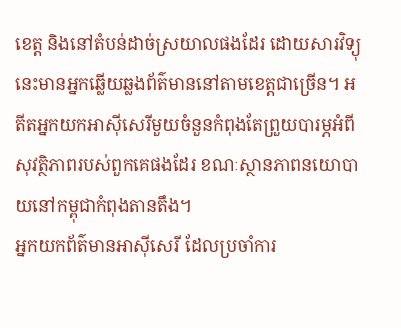ខេត្ត និងនៅតំបន់ដាច់ស្រយាលផងដែរ ដោយសារវិទ្យុនេះមានអ្នកឆ្លើយឆ្លងព័ត៌មាននៅតាមខេត្តជាច្រើន។ អតីតអ្នកយកអាស៊ីសេរីមួយចំនួនកំពុងតែព្រួយបារម្ភអំពីសុវត្ថិភាពរបស់ពួកគេផងដែរ ខណៈស្ថានភាពនយោបាយនៅកម្ពុជាកំពុងតានតឹង។
អ្នកយកព័ត៌មានអាស៊ីសេរី ដែលប្រចាំការ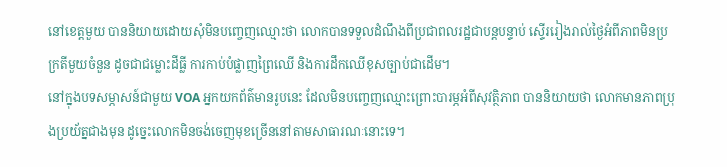នៅខេត្តមួយ បាននិយាយដោយសុំមិនបញ្ចេញឈ្មោះថា លោកបានទទួលដំណឹងពីប្រជាពលរដ្ឋជាបន្តបន្ទាប់ ស្ទើររៀងរាល់ថ្ងៃអំពីភាពមិនប្រក្រតីមួយចំនួន ដូចជាជម្លោះដីធ្លី ការកាប់បំផ្លាញព្រៃឈើ និងការដឹកឈើខុសច្បាប់ជាដើម។
នៅក្នុងបទសម្ភាសន៍ជាមួយ VOA អ្នកយកព័ត៌មានរូបនេះ ដែលមិនបញ្ចេញឈ្មោះព្រោះបារម្ភអំពីសុវត្ថិភាព បាននិយាយថា លោកមានភាពប្រុងប្រយ័ត្នជាងមុន ដូច្នេះលោកមិនចង់ចេញមុខច្រើននៅតាមសាធារណៈនោះទេ។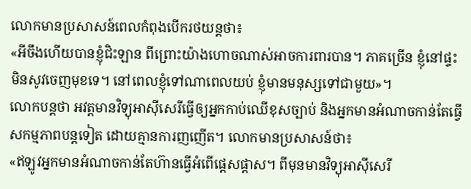លោកមានប្រសាសន៍ពេលកំពុងបើករថយន្តថា៖
«អីចឹងហើយបានខ្ញុំជិះឡាន ពីព្រោះយ៉ាងហោចណាស់អាចការពារបាន។ ភាគច្រើន ខ្ញុំនៅផ្ទះ មិនសូវចេញមុខទេ។ នៅពេលខ្ញុំទៅណាពេលយប់ ខ្ញុំមានមនុស្សទៅជាមួយ»។
លោកបន្តថា អវត្តមានវិទ្យុអាស៊ីសេរីធ្វើឲ្យអ្នកកាប់ឈើខុសច្បាប់ និងអ្នកមានអំណាចកាន់តែធ្វើសកម្មភាពបន្តទៀត ដោយគ្មានការញញើត។ លោកមានប្រសាសន៍ថា៖
«ឥឡូវអ្នកមានអំណាចកាន់តែហ៊ានធ្វើអំពើផ្តេសផ្តាស។ ពីមុនមានវិទ្យុអាស៊ីសេរី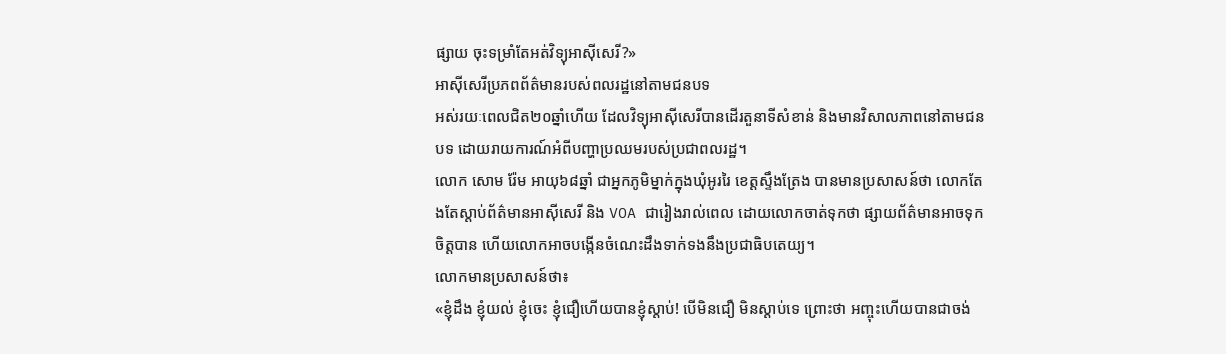ផ្សាយ ចុះទម្រាំតែអត់វិទ្យុអាស៊ីសេរី?»
អាស៊ីសេរីប្រភពព័ត៌មានរបស់ពលរដ្ឋនៅតាមជនបទ
អស់រយៈពេលជិត២០ឆ្នាំហើយ ដែលវិទ្យុអាស៊ីសេរីបានដើរតួនាទីសំខាន់ និងមានវិសាលភាពនៅតាមជនបទ ដោយរាយការណ៍អំពីបញ្ហាប្រឈមរបស់ប្រជាពលរដ្ឋ។
លោក សោម រ៉ែម អាយុ៦៨ឆ្នាំ ជាអ្នកភូមិម្នាក់ក្នុងឃុំអូររៃ ខេត្តស្ទឹងត្រែង បានមានប្រសាសន៍ថា លោកតែងតែស្តាប់ព័ត៌មានអាស៊ីសេរី និង VOA ជារៀងរាល់ពេល ដោយលោកចាត់ទុកថា ផ្សាយព័ត៌មានអាចទុកចិត្តបាន ហើយលោកអាចបង្កើនចំណេះដឹងទាក់ទងនឹងប្រជាធិបតេយ្យ។
លោកមានប្រសាសន៍ថា៖
«ខ្ញុំដឹង ខ្ញុំយល់ ខ្ញុំចេះ ខ្ញុំជឿហើយបានខ្ញុំស្តាប់! បើមិនជឿ មិនស្តាប់ទេ ព្រោះថា អញ្ចុះហើយបានជាចង់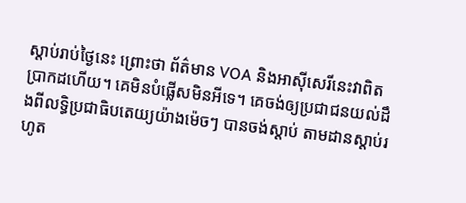ស្តាប់រាប់ថ្ងៃនេះ ព្រោះថា ព័ត៌មាន VOA និងអាស៊ីសេរីនេះវាពិតប្រាកដហើយ។ គេមិនបំផ្លើសមិនអីទេ។ គេចង់ឲ្យប្រជាជនយល់ដឹងពីលទ្ធិប្រជាធិបតេយ្យយ៉ាងម៉េចៗ បានចង់ស្តាប់ តាមដានស្តាប់រហូត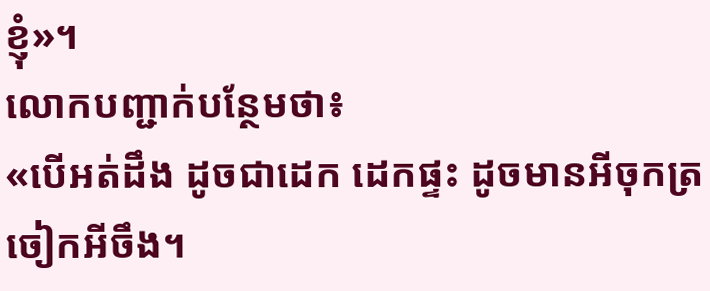ខ្ញុំ»។
លោកបញ្ជាក់បន្ថែមថា៖
«បើអត់ដឹង ដូចជាដេក ដេកផ្ទះ ដូចមានអីចុកត្រចៀកអីចឹង។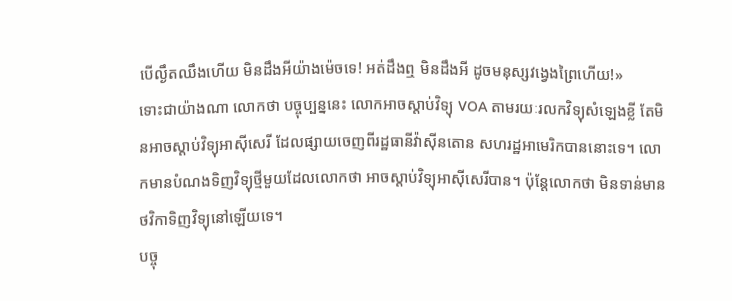បើល្ងឹតឈឹងហើយ មិនដឹងអីយ៉ាងម៉េចទេ! អត់ដឹងឮ មិនដឹងអី ដូចមនុស្សវង្វេងព្រៃហើយ!»
ទោះជាយ៉ាងណា លោកថា បច្ចុប្បន្ននេះ លោកអាចស្តាប់វិទ្យុ VOA តាមរយៈរលកវិទ្យុសំឡេងខ្លី តែមិនអាចស្តាប់វិទ្យុអាស៊ីសេរី ដែលផ្សាយចេញពីរដ្ឋធានីវ៉ាស៊ីនតោន សហរដ្ឋអាមេរិកបាននោះទេ។ លោកមានបំណងទិញវិទ្យុថ្មីមួយដែលលោកថា អាចស្ដាប់វិទ្យុអាស៊ីសេរីបាន។ ប៉ុន្តែលោកថា មិនទាន់មានថវិកាទិញវិទ្យុនៅឡើយទេ។
បច្ចុ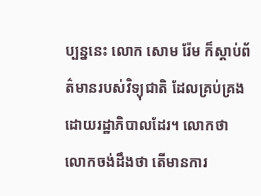ប្បន្ននេះ លោក សោម រ៉ែម ក៏ស្តាប់ព័ត៌មានរបស់វិទ្យុជាតិ ដែលគ្រប់គ្រងដោយរដ្ឋាភិបាលដែរ។ លោកថា លោកចង់ដឹងថា តើមានការ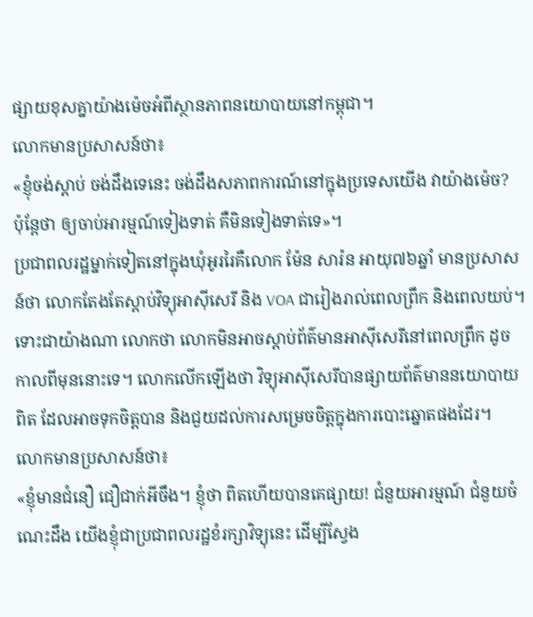ផ្សាយខុសគ្នាយ៉ាងម៉េចអំពីស្ថានភាពនយោបាយនៅកម្ពុជា។
លោកមានប្រសាសន៍ថា៖
«ខ្ញុំចង់ស្តាប់ ចង់ដឹងទេនេះ ចង់ដឹងសភាពការណ៍នៅក្នុងប្រទេសយើង វាយ៉ាងម៉េច? ប៉ុន្តែថា ឲ្យចាប់អារម្មណ៍ទៀងទាត់ គឺមិនទៀងទាត់ទេ»។
ប្រជាពលរដ្ឋម្នាក់ទៀតនៅក្នុងឃុំអូររៃគឺលោក ម៉ែន សារ៉ន អាយុ៧៦ឆ្នាំ មានប្រសាសន៍ថា លោកតែងតែស្ដាប់វិទ្យុអាស៊ីសេរី និង VOA ជារៀងរាល់ពេលព្រឹក និងពេលយប់។ ទោះជាយ៉ាងណា លោកថា លោកមិនអាចស្តាប់ព័ត៌មានអាស៊ីសេរីនៅពេលព្រឹក ដូចកាលពីមុននោះទេ។ លោកលើកឡើងថា វិទ្យុអាស៊ីសេរីបានផ្សាយព័ត៌មាននយោបាយពិត ដែលអាចទុកចិត្តបាន និងជួយដល់ការសម្រេចចិត្តក្នុងការបោះឆ្នោតផងដែរ។
លោកមានប្រសាសន៍ថា៖
«ខ្ញុំមានជំនឿ ជឿជាក់អីចឹង។ ខ្ញុំថា ពិតហើយបានគេផ្សាយ! ជំនួយអារម្មណ៍ ជំនួយចំណេះដឹង យើងខ្ញុំជាប្រជាពលរដ្ឋខំរក្សាវិទ្យុនេះ ដើម្បីស្វែង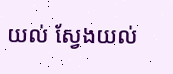យល់ ស្វែងយល់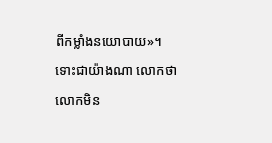ពីកម្លាំងនយោបាយ»។
ទោះជាយ៉ាងណា លោកថា លោកមិន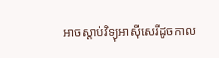អាចស្តាប់វិទ្យុអាស៊ីសេរីដូចកាល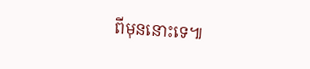ពីមុននោះទេ៕